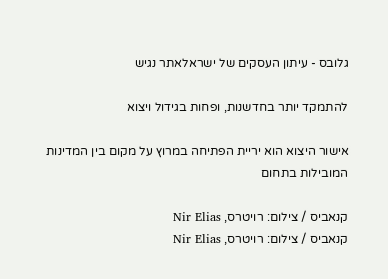גלובס - עיתון העסקים של ישראלאתר נגיש

להתמקד יותר בחדשנות, ופחות בגידול ויצוא

אישור היצוא הוא יריית הפתיחה במרוץ על מקום בין המדינות המובילות בתחום

קנאביס / צילום: רויטרס, Nir Elias
קנאביס / צילום: רויטרס, Nir Elias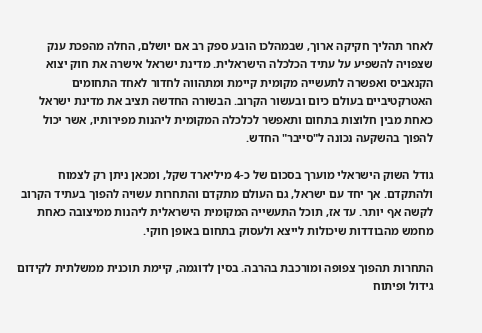לאחר תהליך חקיקה ארוך, שבמהלכו הובע ספק רב אם יושלם, החלה מהפכת ענק שצפויה להשפיע על עתיד הכלכלה הישראלית. מדינת ישראל אישרה את חוק יצוא הקנאביס ואפשרה לתעשייה מקומית קיימת ומתהווה לחדור לאחד התחומים האטרקטיביים בעולם כיום ובעשור הקרוב. הבשורה החדשה תציב את מדינת ישראל כאחת מבין חלוצות בתחום ותאפשר לכלכלה המקומית ליהנות מפירותיו, אשר יכול להפוך בהשקעה נכונה ל"סייבר" החדש.

גודל השוק הישראלי מוערך בסכום של כ-4 מיליארד שקל, ומכאן ניתן רק לצמוח ולהתקדם. אך יחד עם ישראל, גם העולם מתקדם והתחרות עשויה להפוך בעתיד הקרוב לקשה אף יותר. עד אז, תוכל התעשייה המקומית הישראלית ליהנות ממיצובה כאחת מחמש מהבודדות שיכולות לייצא ולעסוק בתחום באופן חוקי.

התחרות תהפוך צפופה ומורכבת בהרבה. בסין לדוגמה, קיימת תוכנית ממשלתית לקידום גידול ופיתוח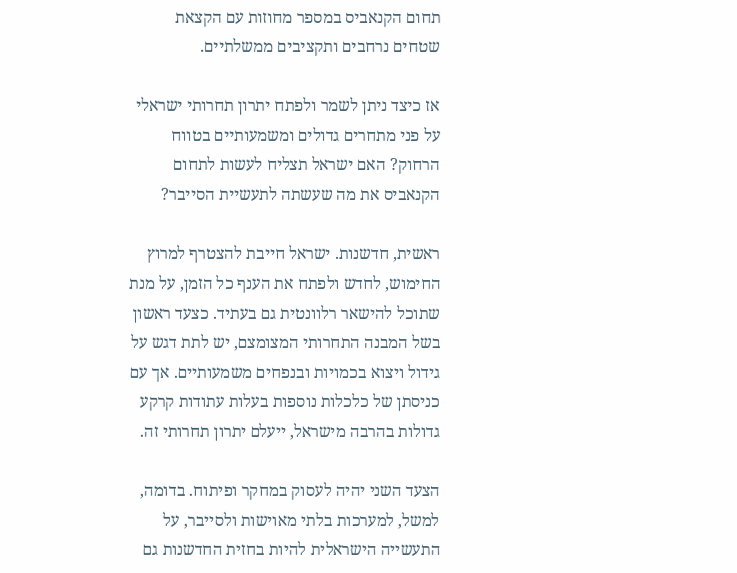תחום הקנאביס במספר מחוזות עם הקצאת שטחים נרחבים ותקציבים ממשלתיים.

אז כיצד ניתן לשמר ולפתח יתרון תחרותי ישראלי על פני מתחרים גדולים ומשמעותיים בטווח הרחוק? האם ישראל תצליח לעשות לתחום הקנאביס את מה שעשתה לתעשיית הסייבר?

ראשית, חדשנות. ישראל חייבת להצטרף למרוץ החימוש, לחדש ולפתח את הענף כל הזמן, על מנת שתוכל להישאר רלוונטית גם בעתיד. כצעד ראשון בשל המבנה התחרותי המצומצם, יש לתת דגש על גידול ויצוא בכמויות ובנפחים משמעותיים. אך עם כניסתן של כלכלות נוספות בעלות עתודות קרקע גדולות בהרבה מישראל, ייעלם יתרון תחרותי זה.

הצעד השני יהיה לעסוק במחקר ופיתוח. בדומה, למשל, למערכות בלתי מאוישות ולסייבר, על התעשייה הישראלית להיות בחזית החדשנות גם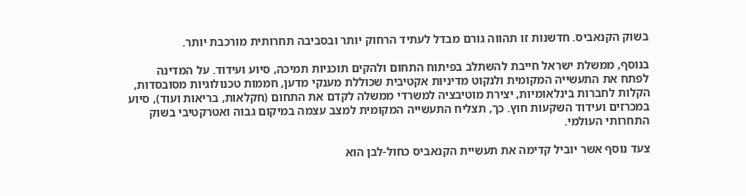בשוק הקנאביס. חדשנות זו תהווה גורם מבדל לעתיד הרחוק יותר ובסביבה תחרותית מורכבת יותר.

בנוסף, ממשלת ישראל חייבת להשתלב בפיתוח התחום ולהקים תוכניות תמיכה, סיוע ועידוד. על המדינה לפתח את התעשייה המקומית ולנקוט מדיניות אקטיבית שכוללת מענקי מדען, חממות טכנולוגיות מסובסדות, הקלות לחברות בינלאומיות, יצירת מוטיבציה למשרדי ממשלה לקדם את התחום (חקלאות, בריאות ועוד), סיוע במכרזים ועידוד השקעות חוץ. כך, תצליח התעשייה המקומית למצב עצמה במיקום גבוה ואטרקטיבי בשוק התחרותי העולמי.

צעד נוסף אשר יוביל קדימה את תעשיית הקנאביס כחול-לבן הוא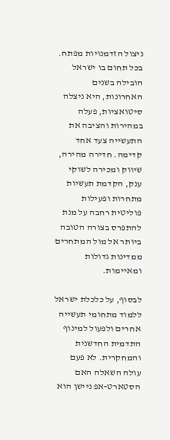ניצול הזדמנויות מפתח. בכל תחום בו ישראל הובילה בשנים האחרונות, היא ניצלה סיטואציות, פעלה במהירות והציבה את התעשייה צעד אחד קדימה. חדירה מהירה, שיווק ומכירה לשוקי ענק, הקדמת תעשיות מתחרות ופעילות פוליטית רחבה על מנת להתפרס בצורה הטובה ביותר אל מול המתחרים ממדינות גדולות ומאיימות.

לבסוף, על כלכלת ישראל ללמוד מתחומי תעשייה אחרים ולפעול למינוף התדמית החדשנית והמחקרית. לא פעם עולה השאלה האם הסטארט-אפ ניישן הוא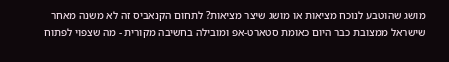מושג שהוטבע לנוכח מציאות או מושג שיצר מציאות? לתחום הקנאביס זה לא משנה מאחר שישראל ממצובת כבר היום כאומת סטארט-אפ ומובילה בחשיבה מקורית - מה שצפוי לפתוח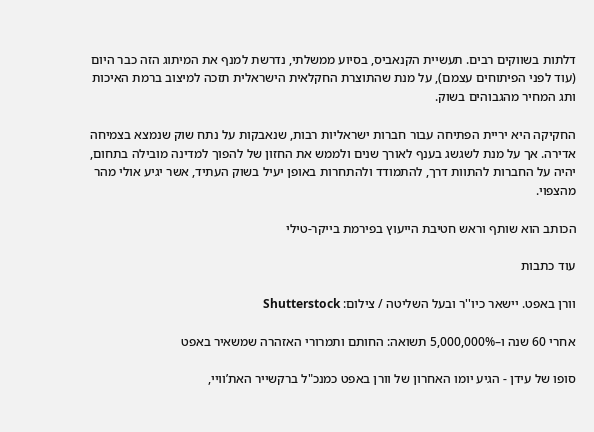דלתות בשווקים רבים. תעשיית הקנאביס, בסיוע ממשלתי, נדרשת למנף את המיתוג הזה כבר היום (עוד לפני הפיתוחים עצמם), על מנת שהתוצרת החקלאית הישראלית תזכה למיצוב ברמת האיכות ותג המחיר מהגבוהים בשוק.

החקיקה היא יריית הפתיחה עבור חברות ישראליות רבות, שנאבקות על נתח שוק שנמצא בצמיחה אדירה. אך על מנת לשגשג בענף לאורך שנים ולממש את החזון של להפוך למדינה מובילה בתחום, יהיה על החברות להתוות דרך, להתמודד ולהתחרות באופן יעיל בשוק העתיד, אשר יגיע אולי מהר מהצפוי.

הכותב הוא שותף וראש חטיבת הייעוץ בפירמת בייקר-טילי

עוד כתבות

וורן באפט. יישאר כיו''ר ובעל השליטה / צילום: Shutterstock

אחרי 60 שנה ו–5,000,000% תשואה: החותם ותמרורי האזהרה שמשאיר באפט

סופו של עידן - הגיע יומו האחרון של וורן באפט כמנכ"ל ברקשייר האת’וויי,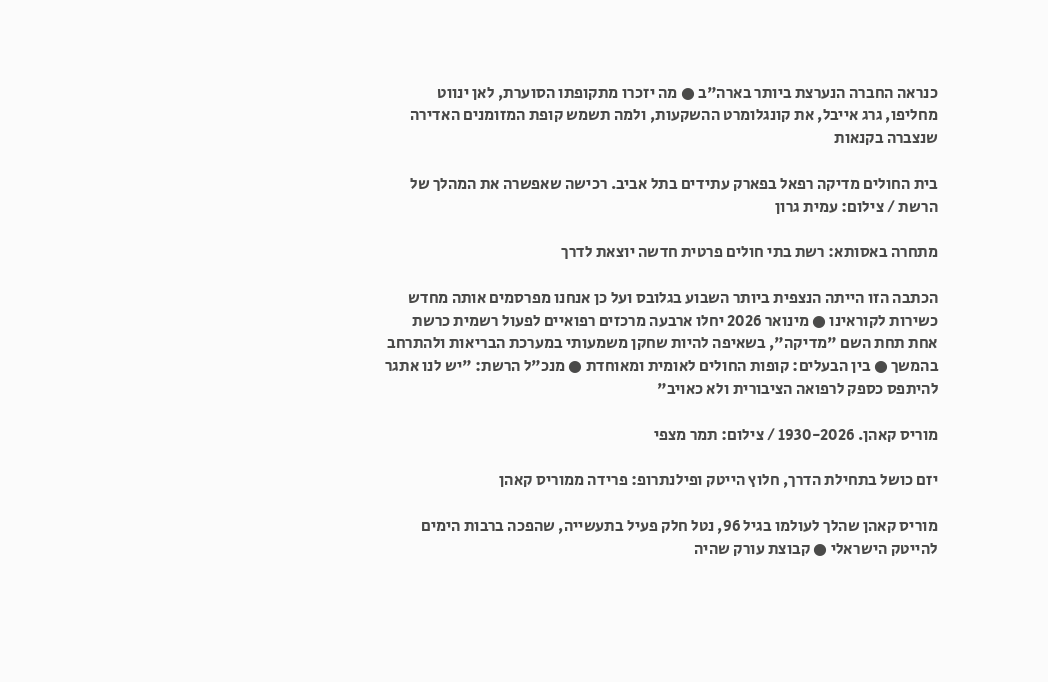כנראה החברה הנערצת ביותר בארה"ב ● מה יזכרו מתקופתו הסוערת, לאן ינווט מחליפו, גרג אייבל, את קונגלומרט ההשקעות, ולמה תשמש קופת המזומנים האדירה שנצברה בקנאות

בית החולים מדיקה רפאל בפארק עתידים בתל אביב. רכישה שאפשרה את המהלך של הרשת / צילום: עמית גרון

מתחרה באסותא: רשת בתי חולים פרטית חדשה יוצאת לדרך

הכתבה הזו הייתה הנצפית ביותר השבוע בגלובס ועל כן אנחנו מפרסמים אותה מחדש כשירות לקוראינו ● מינואר 2026 יחלו ארבעה מרכזים רפואיים לפעול רשמית כרשת אחת תחת השם "מדיקה", בשאיפה להיות שחקן משמעותי במערכת הבריאות ולהתרחב בהמשך ● בין הבעלים: קופות החולים לאומית ומאוחדת ● מנכ"ל הרשת: "יש לנו אתגר להיתפס כספק לרפואה הציבורית ולא כאויב"

מוריס קאהן. 1930-2026 / צילום: תמר מצפי

יזם כושל בתחילת הדרך, חלוץ הייטק ופילנתרופ: פרידה ממוריס קאהן

מוריס קאהן שהלך לעולמו בגיל 96, נטל חלק פעיל בתעשייה, שהפכה ברבות הימים להייטק הישראלי ● קבוצת עורק שהיה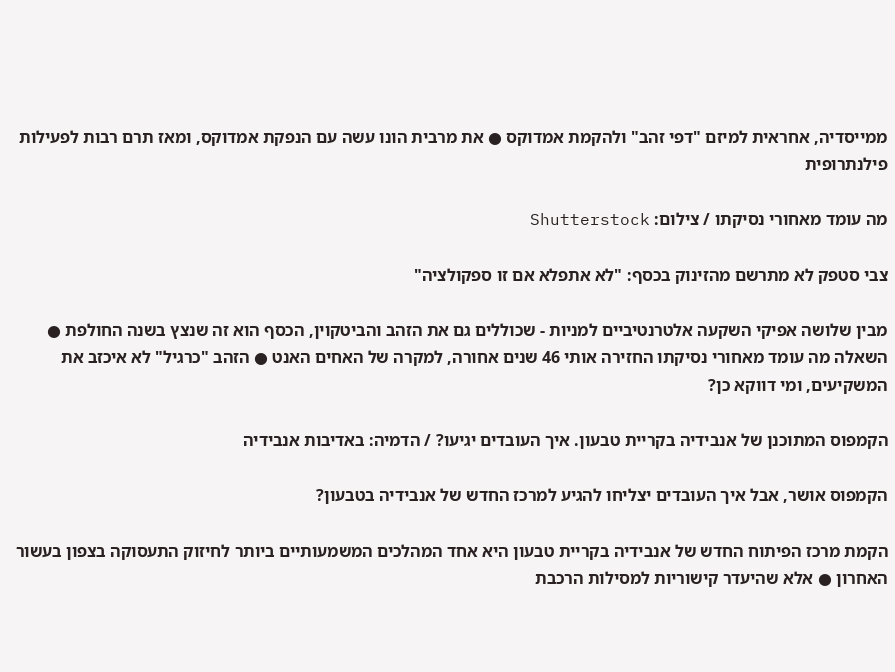ממייסדיה, אחראית למיזם "דפי זהב" ולהקמת אמדוקס ● את מרבית הונו עשה עם הנפקת אמדוקס, ומאז תרם רבות לפעילות פילנתרופית

מה עומד מאחורי נסיקתו / צילום: Shutterstock

צבי סטפק לא מתרשם מהזינוק בכסף: "לא אתפלא אם זו ספקולציה"

מבין שלושה אפיקי השקעה אלטרנטיביים למניות - שכוללים גם את הזהב והביטקוין, הכסף הוא זה שנצץ בשנה החולפת ● השאלה מה עומד מאחורי נסיקתו החזירה אותי 46 שנים אחורה, למקרה של האחים האנט ● הזהב "כרגיל" לא איכזב את המשקיעים, ומי דווקא כן?

הקמפוס המתוכנן של אנבידיה בקריית טבעון. איך העובדים יגיעו? / הדמיה: באדיבות אנבידיה

הקמפוס אושר, אבל איך העובדים יצליחו להגיע למרכז החדש של אנבידיה בטבעון?

הקמת מרכז הפיתוח החדש של אנבידיה בקריית טבעון היא אחד המהלכים המשמעותיים ביותר לחיזוק התעסוקה בצפון בעשור האחרון ● אלא שהיעדר קישוריות למסילות הרכבת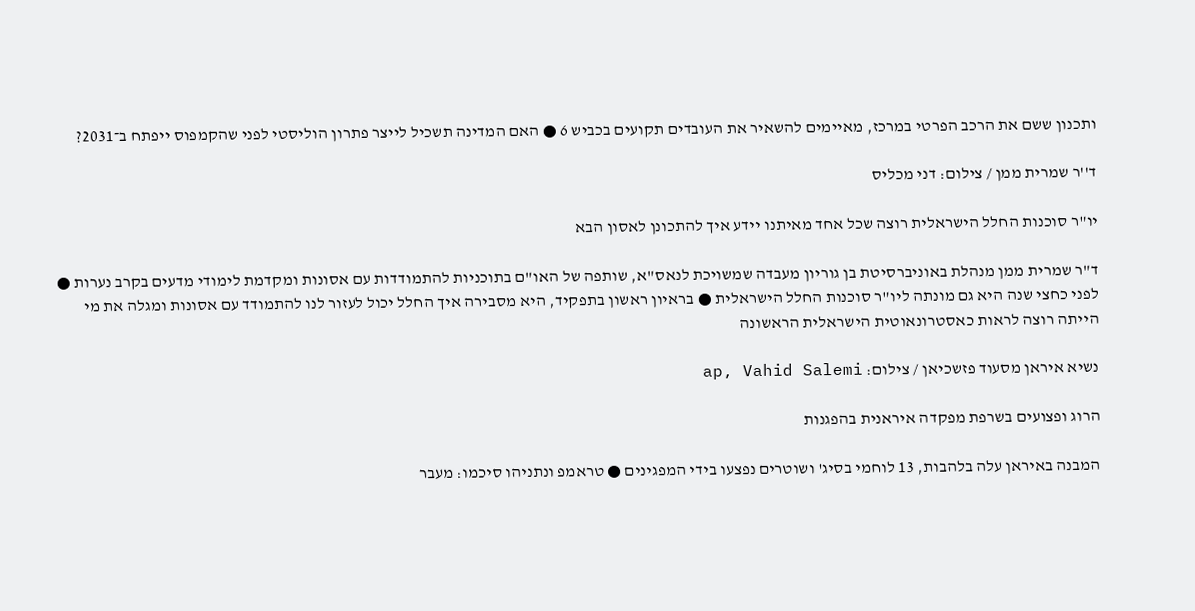ותכנון ששם את הרכב הפרטי במרכז, מאיימים להשאיר את העובדים תקועים בכביש 6 ● האם המדינה תשכיל לייצר פתרון הוליסטי לפני שהקמפוס ייפתח ב־2031?

ד''ר שמרית ממן / צילום: דני מכליס

יו"ר סוכנות החלל הישראלית רוצה שכל אחד מאיתנו יידע איך להתכונן לאסון הבא

ד"ר שמרית ממן מנהלת באוניברסיטת בן גוריון מעבדה שמשויכת לנאס"א, שותפה של האו"ם בתוכניות להתמודדות עם אסונות ומקדמת לימודי מדעים בקרב נערות ● לפני כחצי שנה היא גם מונתה ליו"ר סוכנות החלל הישראלית ● בראיון ראשון בתפקיד, היא מסבירה איך החלל יכול לעזור לנו להתמודד עם אסונות ומגלה את מי הייתה רוצה לראות כאסטרונאוטית הישראלית הראשונה

נשיא איראן מסעוד פזשכיאן / צילום: ap, Vahid Salemi

הרוג ופצועים בשרפת מפקדה איראנית בהפגנות

המבנה באיראן עלה בלהבות, 13 לוחמי בסיג' ושוטרים נפצעו בידי המפגינים ● טראמפ ונתניהו סיכמו: מעבר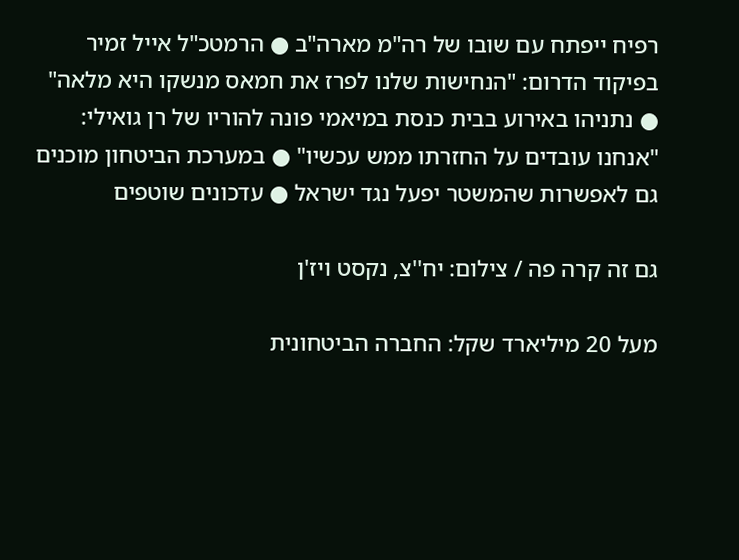רפיח ייפתח עם שובו של רה"מ מארה"ב ● הרמטכ"ל אייל זמיר בפיקוד הדרום: "הנחישות שלנו לפרז את חמאס מנשקו היא מלאה" ● נתניהו באירוע בבית כנסת במיאמי פונה להוריו של רן גואילי: "אנחנו עובדים על החזרתו ממש עכשיו" ● במערכת הביטחון מוכנים גם לאפשרות שהמשטר יפעל נגד ישראל ● עדכונים שוטפים

גם זה קרה פה / צילום: יח''צ, נקסט ויז'ן

מעל 20 מיליארד שקל: החברה הביטחונית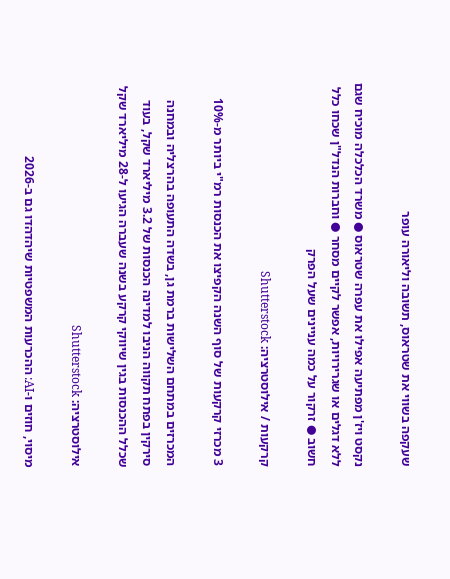שעקפה בשווי את שטראוס, תשובה וליאורה עופר

נקסט ויז'ן מפתיעה אפילו את עפרה שטראוס ● משרד הכלכלה מוכיח שגם ללא דגלים או שגרירויות, אפשר לקיים מסחר ● וחברות הנדל"ן שכחו כלל חשוב ● זרקור על כמה עניינים שעל הפרק

קרקעות / אילוסטרציה: Shutterstock

3 מכרזי קרקעות של סוף השנה הקפיצו את הכנסות רמ"י ביותר מ-10%

המכרזים במתחם השלישות ברמת גן, בשדה התעופה בהרצליה ובמחנה סירקין בפתח תקווה הניבו למדינה הכנסות של 3.2 מיליארד שקל, בעוד שכלל ההכנסות בגין שיווקי קרקע בשנה שעברה הגיעו ל-28 מיליארד שקל

אילוסטרציה: Shutterstock

מיסוי, חוזים ו-AI: ההכרעות המשפטיות שיהדהדו גם ב-2026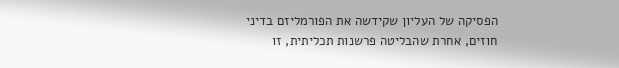הפסיקה של העליון שקידשה את הפורמליזם בדיני חוזים, אחרת שהבליטה פרשנות תכליתית, זו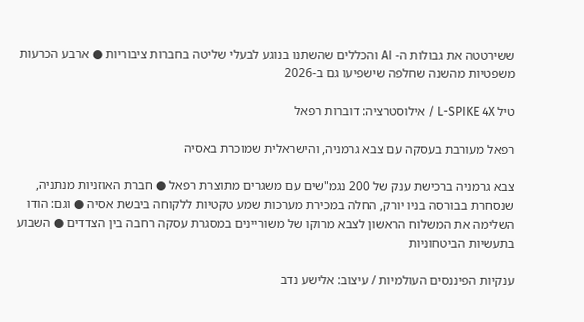ששירטטה את גבולות ה- AI והכללים שהשתנו בנוגע לבעלי שליטה בחברות ציבוריות ● ארבע הכרעות משפטיות מהשנה שחלפה שישפיעו גם ב-2026

טיל L-SPIKE 4X / אילוסטרציה: דוברות רפאל

רפאל מעורבת בעסקה עם צבא גרמניה, והישראלית שמוכרת באסיה

צבא גרמניה ברכישת ענק של 200 נגמ"שים עם משגרים מתוצרת רפאל ● חברת האוזניות מנתניה, שנסחרת בבורסה בניו יורק, החלה במכירת מערכות שמע טקטיות ללקוחה ביבשת אסיה ● וגם: הודו השלימה את המשלוח הראשון לצבא מרוקו של משוריינים במסגרת עסקה רחבה בין הצדדים ● השבוע בתעשיות הביטחוניות

ענקיות הפיננסים העולמיות / עיצוב: אלישע נדב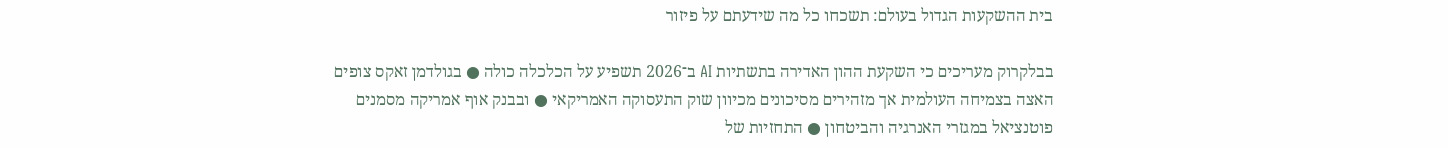בית ההשקעות הגדול בעולם: תשכחו כל מה שידעתם על פיזור

בבלקרוק מעריכים כי השקעת ההון האדירה בתשתיות AI ב־2026 תשפיע על הכלכלה כולה ● בגולדמן זאקס צופים האצה בצמיחה העולמית אך מזהירים מסיכונים מכיוון שוק התעסוקה האמריקאי ● ובבנק אוף אמריקה מסמנים פוטנציאל במגזרי האנרגיה והביטחון ● התחזיות של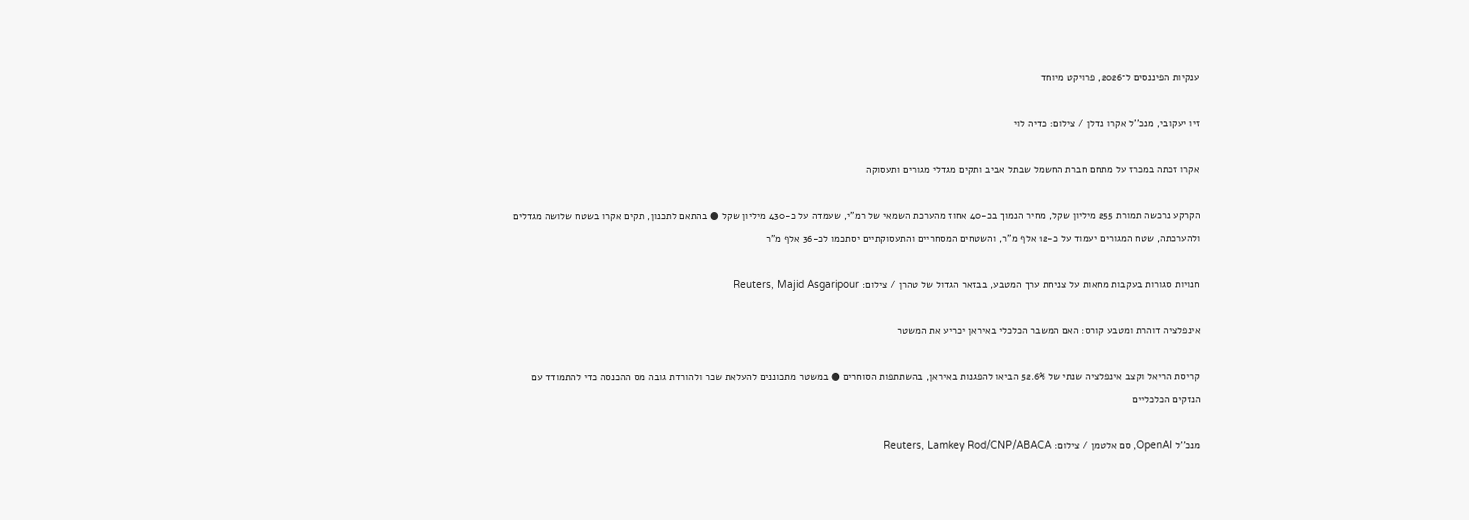ענקיות הפיננסים ל־2026, פרויקט מיוחד

זיו יעקובי, מנכ''ל אקרו נדלן / צילום: כדיה לוי

אקרו זכתה במכרז על מתחם חברת החשמל שבתל אביב ותקים מגדלי מגורים ותעסוקה

הקרקע נרכשה תמורת 255 מיליון שקל, מחיר הנמוך בכ-40 אחוז מהערכת השמאי של רמ"י, שעמדה על כ-430 מיליון שקל ● בהתאם לתכנון, תקים אקרו בשטח שלושה מגדלים ולהערכתה, שטח המגורים יעמוד על כ-12 אלף מ"ר, והשטחים המסחריים והתעסוקתיים יסתכמו לכ-36 אלף מ"ר

חנויות סגורות בעקבות מחאות על צניחת ערך המטבע, בבזאר הגדול של טהרן / צילום: Reuters, Majid Asgaripour

אינפלציה דוהרת ומטבע קורס: האם המשבר הכלכלי באיראן יכריע את המשטר

קריסת הריאל וקצב אינפלציה שנתי של 52.6% הביאו להפגנות באיראן, בהשתתפות הסוחרים ● במשטר מתכוננים להעלאת שכר ולהורדת גובה מס ההכנסה כדי להתמודד עם הנזקים הכלכליים

מנכ''ל OpenAI, סם אלטמן / צילום: Reuters, Lamkey Rod/CNP/ABACA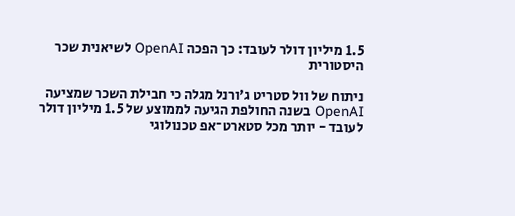1.5 מיליון דולר לעובד: כך הפכה OpenAI לשיאנית שכר היסטורית

ניתוח של וול סטריט ג'ורנל מגלה כי חבילת השכר שמציעה OpenAI בשנה החולפת הגיעה לממוצע של 1.5 מיליון דולר לעובד - יותר מכל סטארט־אפ טכנולוגי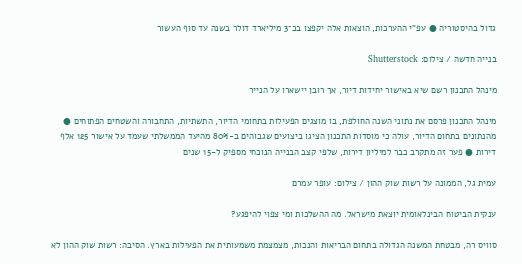גדול בהיסטוריה ● עפ"י ההערכות, הוצאות אלה יקפצו בכ־3 מיליארד דולר בשנה עד סוף העשור

בנייה חדשה / צילום: Shutterstock

מינהל התכנון רשם שיא באישור יחידות דיור, אך רובן יישארו על הנייר

מינהל התכנון פרסם את נתוני השנה החולפת, בו מוצגים הפעילות בתחומי הדיור, התשתיות, התחבורה והשטחים הפתוחים ● מהנתונים בתחום הדיור, עולה כי מוסדות התכנון הציגו ביצועים שגבוהים ב-80% מהיעד הממשלתי שעמד על אישור 125 אלף דירות ● פער זה מתקרב כבר למיליון דירות, שלפי קצב הבנייה הנוכחי מספיק ל-15 שנים

עמית גל, הממונה על רשות שוק ההון / צילום: עופר עמרם

ענקית הביטוח הבינלאומית יוצאת מישראל. מה ההשלכות ומי צפוי להיפגע?

סוויס רה, מבטחת המשנה הגדולה בתחום הבריאות והנכות, מצמצמת משמעותית את הפעילות בארץ. הסיבה: רשות שוק ההון לא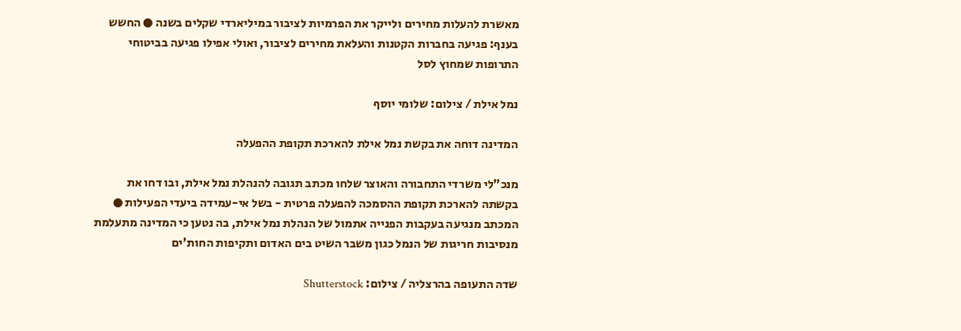מאשרת להעלות מחירים ולייקר את הפרמיות לציבור במיליארדי שקלים בשנה ● החשש בענף: פגיעה בחברות הקטנות והעלאת מחירים לציבור, ואולי אפילו פגיעה בביטוחי התרופות שמחוץ לסל

נמל אילת / צילום: שלומי יוסף

המדינה דוחה את בקשת נמל אילת להארכת תקופת ההפעלה

מנכ"לי משרדי התחבורה והאוצר שלחו מכתב תגובה להנהלת נמל אילת, ובו דחו את בקשתה להארכת תקופת ההסמכה להפעלה פרטית - בשל אי-עמידה ביעדי הפעילות ● המכתב מנגיעה בעקבות הפנייה אתמול של הנהלת נמל אילת, בה נטען כי המדינה מתעלמת מנסיבות חריגות של הנמל כגון משבר השיט בים האדום ותקיפות החות'ים

שדה התעופה בהרצליה / צילום: Shutterstock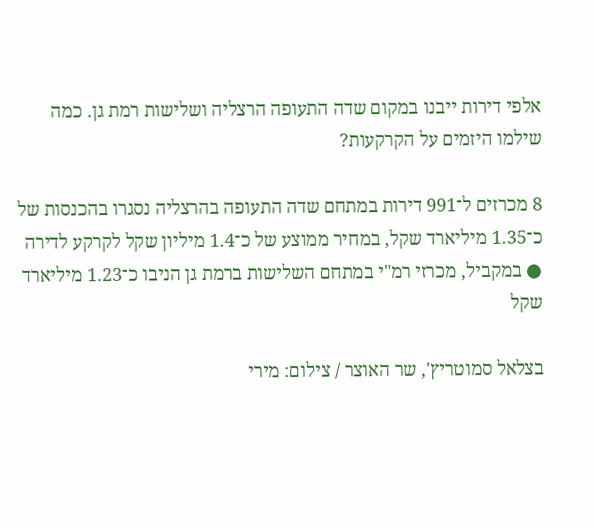אלפי דירות ייבנו במקום שדה התעופה הרצליה ושלישות רמת גן. כמה שילמו היזמים על הקרקעות?

8 מכרזים ל־991 דירות במתחם שדה התעופה בהרצליה נסגרו בהכנסות של כ־1.35 מיליארד שקל, במחיר ממוצע של כ־1.4 מיליון שקל לקרקע לדירה ● במקביל, מכרזי רמ"י במתחם השלישות ברמת גן הניבו כ־1.23 מיליארד שקל

בצלאל סמוטריץ', שר האוצר / צילום: מירי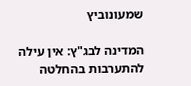שמעונוביץ

המדינה לבג"ץ: אין עילה להתערבות בהחלטה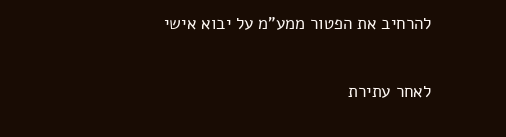להרחיב את הפטור ממע"מ על יבוא אישי

לאחר עתירת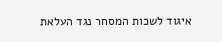איגוד לשכות המסחר נגד העלאת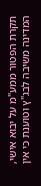תקרת הפטור ממע"מ על יבוא אישי, המדינה משיבה לבג"ץ וטוענת כי אין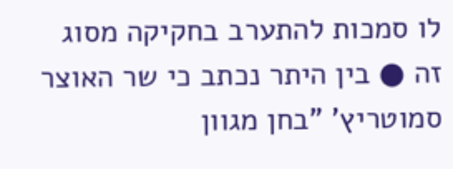לו סמכות להתערב בחקיקה מסוג זה ● בין היתר נכתב כי שר האוצר סמוטריץ' "בחן מגוון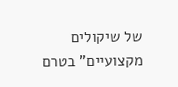של שיקולים מקצועיים" בטרם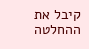קיבל את ההחלטה